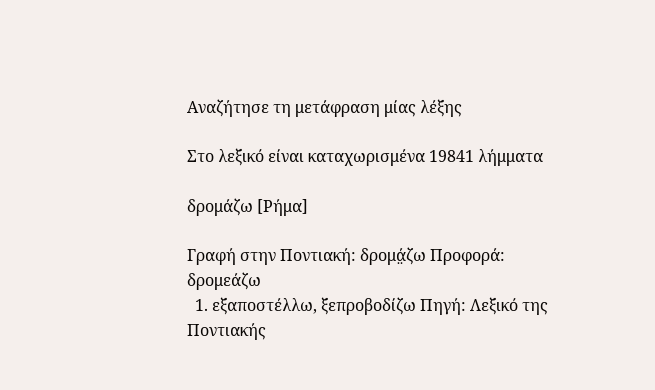Αναζήτησε τη μετάφραση μίας λέξης

Στο λεξικό είναι καταχωρισμένα 19841 λήμματα

δρομάζω [Ρήμα]

Γραφή στην Ποντιακή: δρομά̤ζω Προφορά: δρομεάζω
  1. εξαποστέλλω, ξεπροβοδίζω Πηγή: Λεξικό της Ποντιακής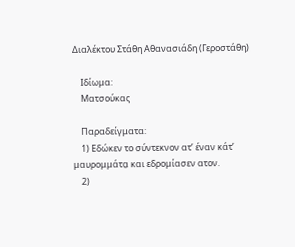Διαλέκτου Στάθη Αθανασιάδη (Γεροστάθη)

    Ιδίωμα:
    Ματσούκας

    Παραδείγματα:
    1) Εδώκεν το σύντεκνον ατ’ έναν κάτ’ μαυρομμάτα̤ και εδρομίασεν ατον.
    2)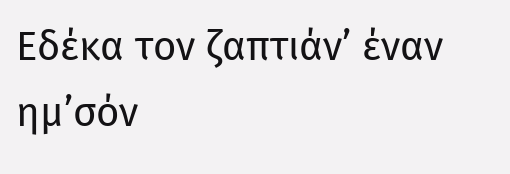Εδέκα τον ζαπτιάν’ έναν ημ’σόν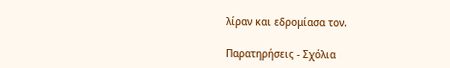λίραν και εδρομίασα τον.

Παρατηρήσεις - Σχόλια